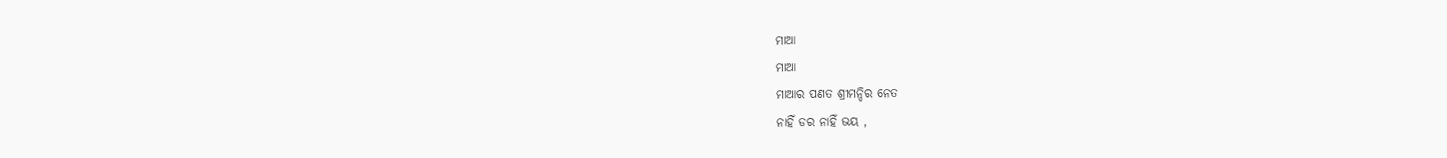ମାଆ
ମାଆ
ମାଆର ପଣତ ଶ୍ରୀମନ୍ଦିର ନେତ
ନାହିଁ ଡର ନାହିଁ ଭୟ ,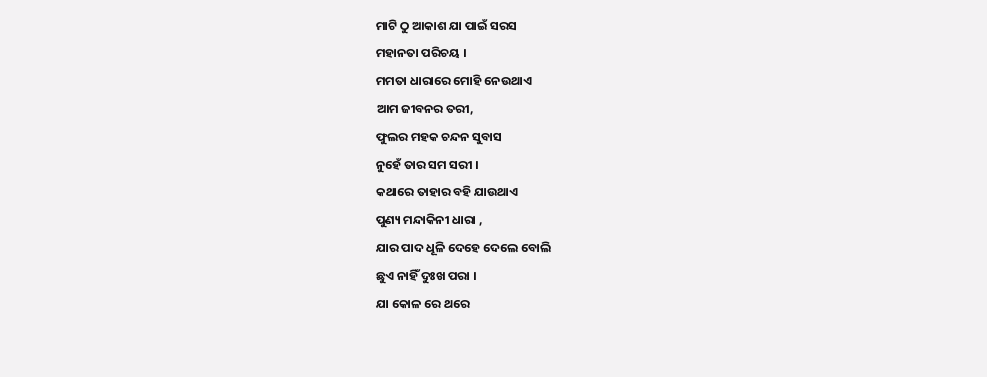ମାଟି ଠୁ ଆକାଶ ଯା ପାଇଁ ସରସ
ମହାନତା ପରିଚୟ ।
ମମତା ଧାରାରେ ମୋହି ନେଉଥାଏ
ଆମ ଜୀବନର ତରୀ,
ଫୁଲର ମହକ ଚନ୍ଦନ ସୁବାସ
ନୁହେଁ ତାର ସମ ସରୀ ।
କଥାରେ ତାହାର ବହି ଯାଉଥାଏ
ପୁଣ୍ୟ ମନ୍ଦାକିନୀ ଧାରା ,
ଯାର ପାଦ ଧୂଳି ଦେହେ ଦେଲେ ବୋଲି
ଛୁଏ ନାହିଁ ଦୁଃଖ ପରା ।
ଯା କୋଳ ରେ ଥରେ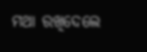ମଥା ରଖିଦେଲେ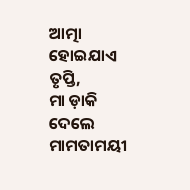ଆତ୍ମା ହୋଇଯାଏ ତୃପ୍ତି,
ମା ଡ଼ାକି ଦେଲେ ମାମତାମୟୀ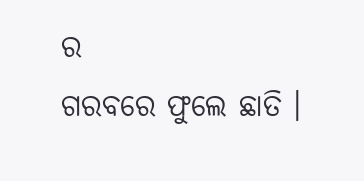ର
ଗରବରେ ଫୁଲେ ଛାତି ।